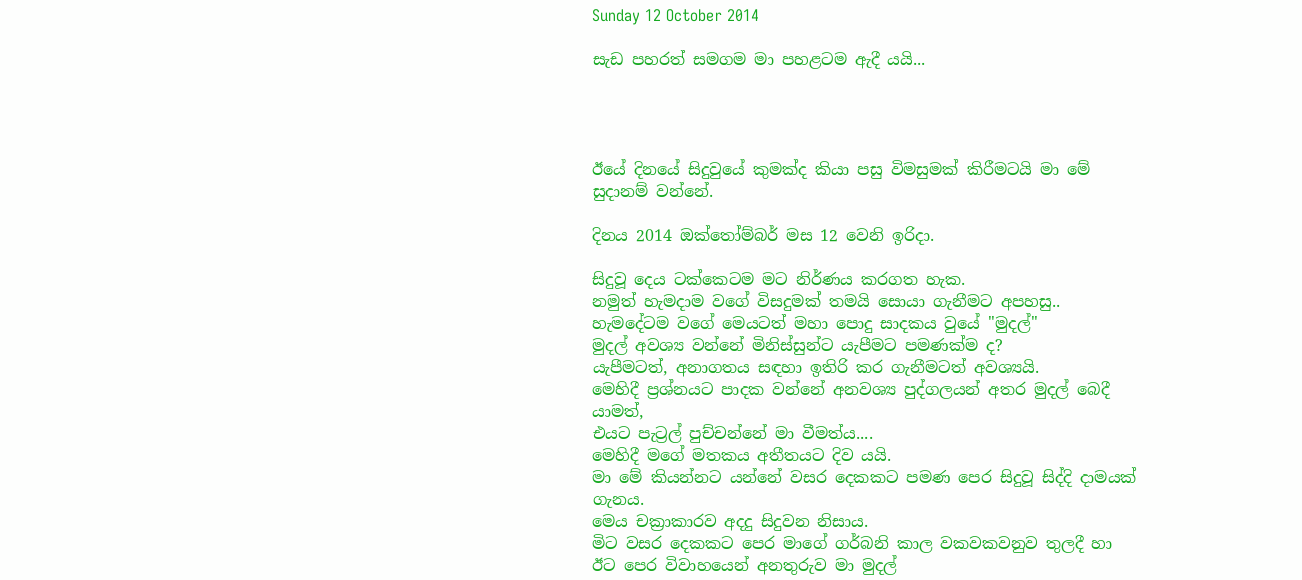Sunday 12 October 2014

සැඩ පහරත් සමගම මා පහළටම ඇදී යයි...




ඊයේ දිනයේ සිදුවුයේ කුමක්ද කියා පසු විමසුමක් කිරීමටයි මා මේ සුදානම් වන්නේ.

දිනය 2014 ඔක්තෝම්බර් මස 12 වෙනි ඉරිදා.

සිදුවූ දෙය ටක්කෙටම මට නිර්ණය කරගත හැක.
නමුත් හැමදාම වගේ විසදුමක් තමයි සොයා ගැනීමට අපහසු..
හැමදේටම වගේ මෙයටත් මහා පොදු සාදකය වුයේ "මුදල්"
මුදල් අවශ්‍ය වන්නේ මිනිස්සුන්ට යැපීමට පමණක්ම ද?
යැපීමටත්, අනාගතය සඳහා ඉතිරි කර ගැනීමටත් අවශ්‍යයි.
මෙහිදී ප්‍රශ්නයට පාදක වන්නේ අනවශ්‍ය පුද්ගලයන් අතර මුදල් බෙදී යාමත්,
එයට පැට්‍රල් පුච්චන්නේ මා වීමත්ය....
මෙහිදී මගේ මතකය අතීතයට දිව යයි.
මා මේ කියන්නට යන්නේ වසර දෙකකට පමණ පෙර සිදුවූ සිද්දි දාමයක් ගැනය.
මෙය චක්‍රාකාරව අදදු සිදුවන නිසාය.
මිට වසර දෙකකට පෙර මාගේ ගර්බනි කාල වකවකවනුව තුලදී හා
ඊට පෙර විවාහයෙන් අනතුරුව මා මුදල්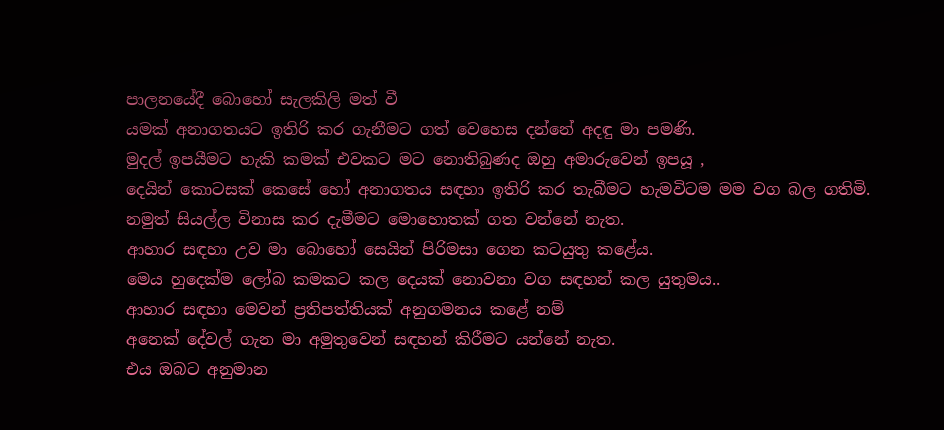පාලනයේදී බොහෝ සැලකිලි මත් වී
යමක් අනාගතයට ඉතිරි කර ගැනීමට ගත් වෙහෙස දන්නේ අදඳු මා පමණි.
මුදල් ඉපයීමට හැකි කමක් එවකට මට නොතිබුණද ඔහු අමාරුවෙන් ඉපයූ ,
දෙයින් කොටසක් කෙසේ හෝ අනාගතය සඳහා ඉතිරි කර තැබීමට හැමවිටම මම වග බල ගතිමි.
නමුත් සියල්ල විනාස කර දැමීමට මොහොතක් ගත වන්නේ නැත.
ආහාර සඳහා උව මා බොහෝ සෙයින් පිරිමසා ගෙන කටයුතු කළේය.
මෙය හුදෙක්ම ලෝබ කමකට කල දෙයක් නොවනා වග සඳහන් කල යුතුමය..
ආහාර සඳහා මෙවන් ප්‍රතිපත්තියක් අනුගමනය කළේ නම්
අනෙක් දේවල් ගැන මා අමුතුවෙන් සඳහන් කිරීමට යන්නේ නැත.
එය ඔබට අනුමාන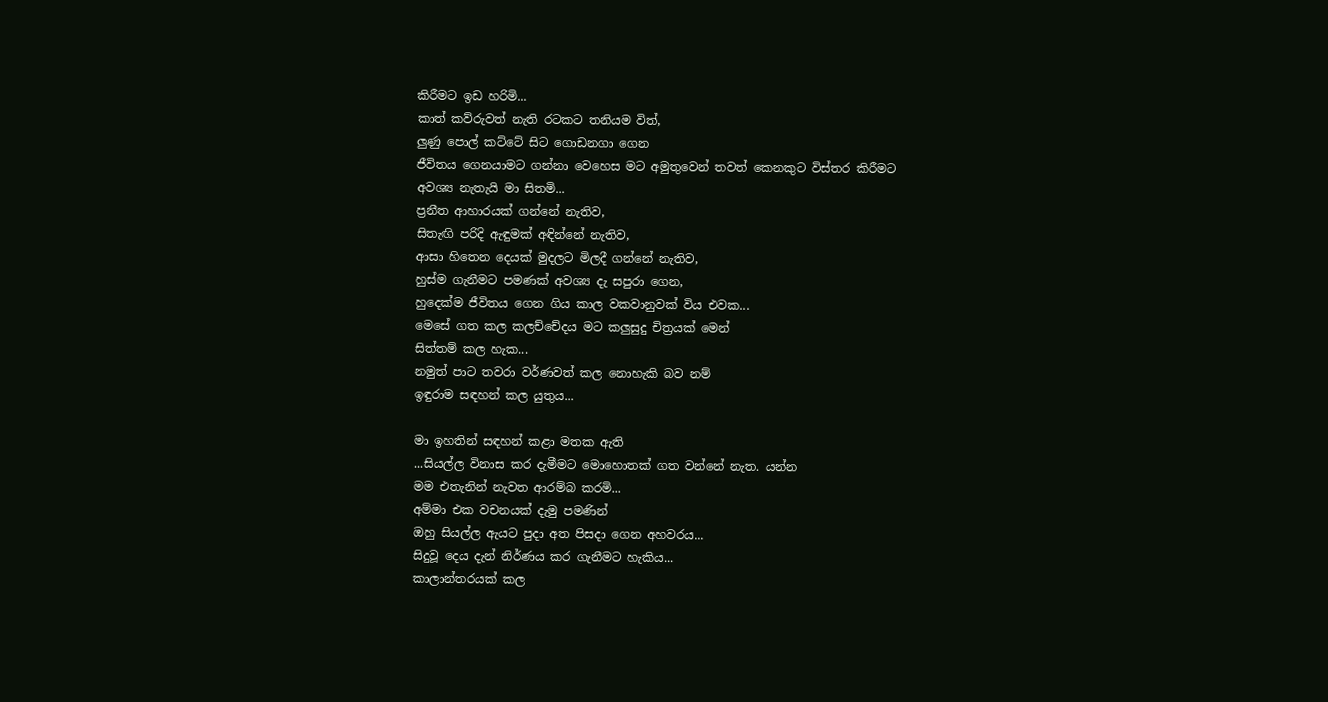කිරීමට ඉඩ හරිමි...
කාත් කව්රුවත් නැති රටකට තනියම විත්,
ලුණු පොල් කට්ටේ සිට ගොඩනගා ගෙන
ජීවිතය ගෙනයාමට ගන්නා වෙහෙස මට අමුතුවෙන් තවත් කෙනකුට විස්තර කිරීමට
අවශ්‍ය නැතැයි මා සිතමි...
ප්‍රනීත ආහාරයක් ගන්නේ නැතිව,
සිතැඟි පරිදි ඇඳුමක් අඳින්නේ නැතිව,
ආසා හිතෙන දෙයක් මුදලට මිලදී ගන්නේ නැතිව,
හුස්ම ගැනීමට පමණක් අවශ්‍ය දැ සපුරා ගෙන,
හුදෙක්ම ජීවිතය ගෙන ගිය කාල වකවානුවක් විය එවක...
මෙසේ ගත කල කලච්චේදය මට කලුසුදු චිත්‍රයක් මෙන්
සිත්තම් කල හැක...
නමුත් පාට තවරා වර්ණවත් කල නොහැකි බව නම්
ඉඳුරාම සඳහන් කල යුතුය...

මා ඉහතින් සඳහන් කළා මතක ඇති
...සියල්ල විනාස කර දැමීමට මොහොතක් ගත වන්නේ නැත. යන්න
මම එතැනින් නැවත ආරම්බ කරමි...
අම්මා එක වචනයක් දැමු පමණින්
ඔහු සියල්ල ඇයට පුදා අත පිසදා ගෙන අහවරය...
සිදුවූ දෙය දැන් නිර්ණය කර ගැනීමට හැකිය...
කාලාන්තරයක් කල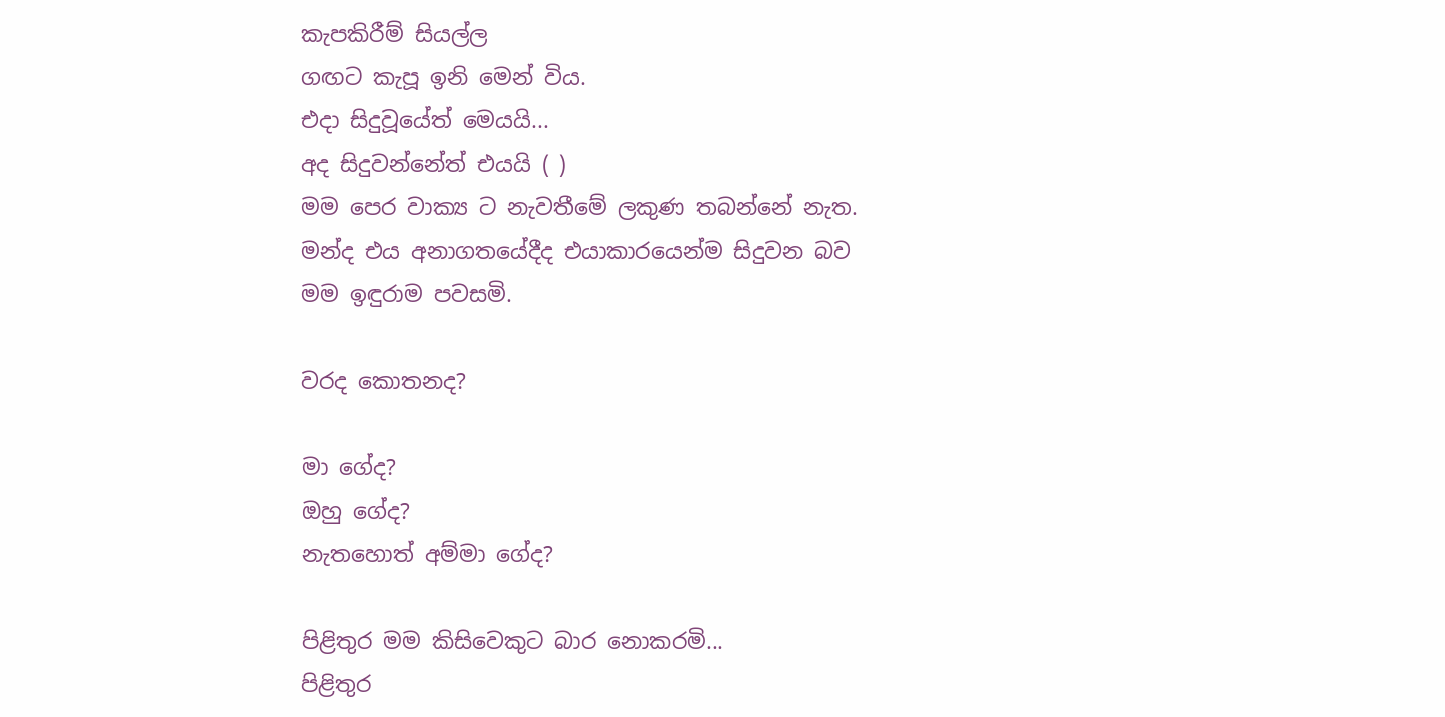කැපකිරීම් සියල්ල
ගඟට කැපූ ඉනි මෙන් විය.
එදා සිදුවූයේත් මෙයයි...
අද සිදුවන්නේත් එයයි ( )
මම පෙර වාක්‍ය ට නැවතීමේ ලකුණ තබන්නේ නැත.
මන්ද එය අනාගතයේදීද එයාකාරයෙන්ම සිදුවන බව
මම ඉඳුරාම පවසමි.

වරද කොතනද?

මා ගේද?
ඔහු ගේද?
නැතහොත් අම්මා ගේද?

පිළිතුර මම කිසිවෙකුට බාර නොකරමි...
පිළිතුර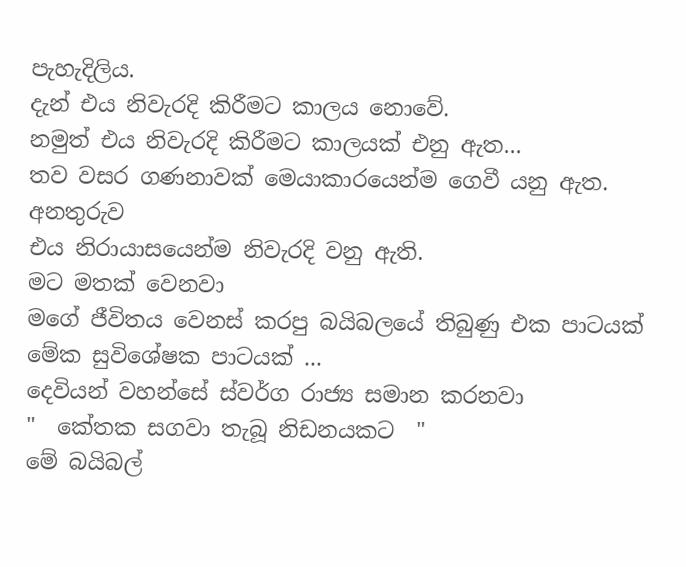පැහැදිලිය.
දැන් එය නිවැරදි කිරීමට කාලය නොවේ.
නමුත් එය නිවැරදි කිරීමට කාලයක් එනු ඇත...
තව වසර ගණනාවක් මෙයාකාරයෙන්ම ගෙවී යනු ඇත.
අනතුරුව
එය නිරායාසයෙන්ම නිවැරදි වනු ඇති.
මට මතක් වෙනවා
මගේ ජීවිතය වෙනස් කරපු බයිබලයේ තිබුණු එක පාටයක්
මේක සුවිශේෂක පාටයක් ...
දෙවියන් වහන්සේ ස්වර්ග රාජ්‍ය සමාන කරනවා
"  කේතක සගවා තැබූ නිඩනයකට  "
මේ බයිබල්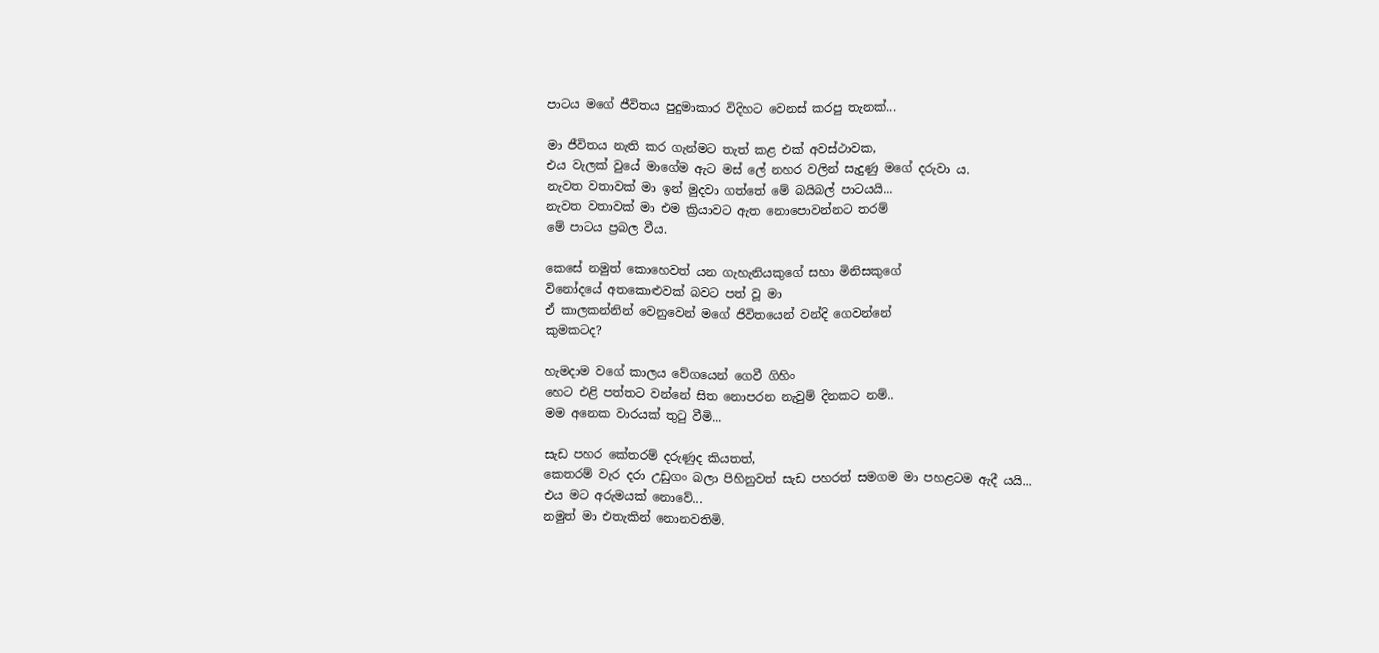පාටය මගේ ජීවිතය පුදුමාකාර විදිහට වෙනස් කරපු තැනක්...

මා ජීවිතය නැති කර ගැන්මට තැත් කළ එක් අවස්ථාවක,
එය වැලක් වුයේ මාගේම ඇට මස් ලේ නහර වලින් සැදුණු මගේ දරුවා ය.
නැවත වතාවක් මා ඉන් මුදවා ගත්තේ මේ බයිබල් පාටයයි...
නැවත වතාවක් මා එම ක්‍රියාවට ඇත නොපොවන්නට තරම්
මේ පාටය ප්‍රබල වීය.

කෙසේ නමුත් කොහෙවත් යන ගැහැනියකුගේ සහා මිනිසකුගේ
විනෝදයේ අතකොළුවක් බවට පත් වූ මා
ඒ කාලකන්නින් වෙනුවෙන් මගේ ජිවිතයෙන් වන්දි ගෙවන්නේ
කුමකටද?

හැමදාම වගේ කාලය වේගයෙන් ගෙවී ගිහිං
හෙට එළි පත්තට වන්නේ සිත නොපරන නැවුම් දිනකට නම්..
මම අනෙක වාරයක් තුටු වීමි...

සැඩ පහර කේතරම් දරුණුද කියතත්,
කෙතරම් වැර දරා උඩුගං බලා පිහිනුවත් සැඩ පහරත් සමගම මා පහළටම ඇදී යයි...
එය මට අරුමයක් නොවේ...
නමුත් මා එතැකින් නොනවතිමි.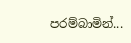පරම්බාමින්...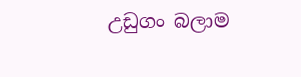උඩුගං බලාම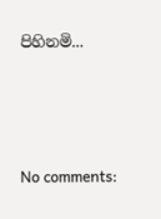පිහිනමි...





No comments: